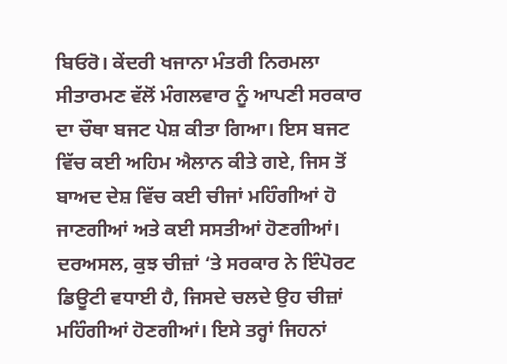ਬਿਓਰੋ। ਕੇਂਦਰੀ ਖਜਾਨਾ ਮੰਤਰੀ ਨਿਰਮਲਾ ਸੀਤਾਰਮਣ ਵੱਲੋਂ ਮੰਗਲਵਾਰ ਨੂੰ ਆਪਣੀ ਸਰਕਾਰ ਦਾ ਚੌਥਾ ਬਜਟ ਪੇਸ਼ ਕੀਤਾ ਗਿਆ। ਇਸ ਬਜਟ ਵਿੱਚ ਕਈ ਅਹਿਮ ਐਲਾਨ ਕੀਤੇ ਗਏ, ਜਿਸ ਤੋਂ ਬਾਅਦ ਦੇਸ਼ ਵਿੱਚ ਕਈ ਚੀਜਾਂ ਮਹਿੰਗੀਆਂ ਹੋ ਜਾਣਗੀਆਂ ਅਤੇ ਕਈ ਸਸਤੀਆਂ ਹੋਣਗੀਆਂ। ਦਰਅਸਲ, ਕੁਝ ਚੀਜ਼ਾਂ ‘ਤੇ ਸਰਕਾਰ ਨੇ ਇੰਪੋਰਟ ਡਿਊਟੀ ਵਧਾਈ ਹੈ, ਜਿਸਦੇ ਚਲਦੇ ਉਹ ਚੀਜ਼ਾਂ ਮਹਿੰਗੀਆਂ ਹੋਣਗੀਆਂ। ਇਸੇ ਤਰ੍ਹਾਂ ਜਿਹਨਾਂ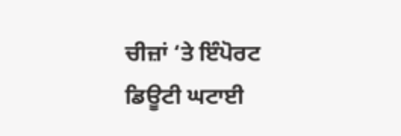ਚੀਜ਼ਾਂ ‘ਤੇ ਇੰਪੋਰਟ ਡਿਊਟੀ ਘਟਾਈ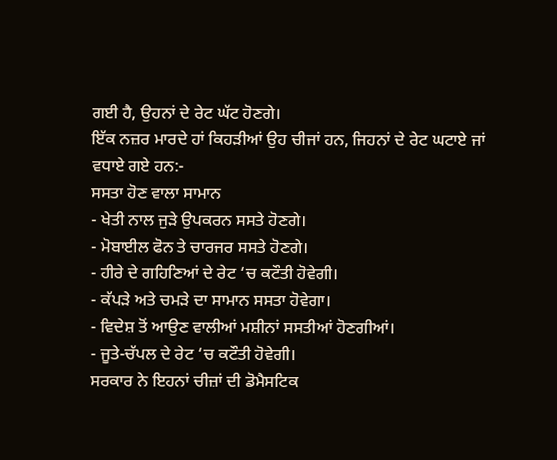ਗਈ ਹੈ, ਉਹਨਾਂ ਦੇ ਰੇਟ ਘੱਟ ਹੋਣਗੇ।
ਇੱਕ ਨਜ਼ਰ ਮਾਰਦੇ ਹਾਂ ਕਿਹੜੀਆਂ ਉਹ ਚੀਜਾਂ ਹਨ, ਜਿਹਨਾਂ ਦੇ ਰੇਟ ਘਟਾਏ ਜਾਂ ਵਧਾਏ ਗਏ ਹਨ:-
ਸਸਤਾ ਹੋਣ ਵਾਲਾ ਸਾਮਾਨ
- ਖੇਤੀ ਨਾਲ ਜੁੜੇ ਉਪਕਰਨ ਸਸਤੇ ਹੋਣਗੇ।
- ਮੋਬਾਈਲ ਫੋਨ ਤੇ ਚਾਰਜਰ ਸਸਤੇ ਹੋਣਗੇ।
- ਹੀਰੇ ਦੇ ਗਹਿਣਿਆਂ ਦੇ ਰੇਟ ‘ਚ ਕਟੌਤੀ ਹੋਵੇਗੀ।
- ਕੱਪੜੇ ਅਤੇ ਚਮੜੇ ਦਾ ਸਾਮਾਨ ਸਸਤਾ ਹੋਵੇਗਾ।
- ਵਿਦੇਸ਼ ਤੋਂ ਆਉਣ ਵਾਲੀਆਂ ਮਸ਼ੀਨਾਂ ਸਸਤੀਆਂ ਹੋਣਗੀਆਂ।
- ਜੂਤੇ-ਚੱਪਲ ਦੇ ਰੇਟ ‘ਚ ਕਟੌਤੀ ਹੋਵੇਗੀ।
ਸਰਕਾਰ ਨੇ ਇਹਨਾਂ ਚੀਜ਼ਾਂ ਦੀ ਡੋਮੈਸਟਿਕ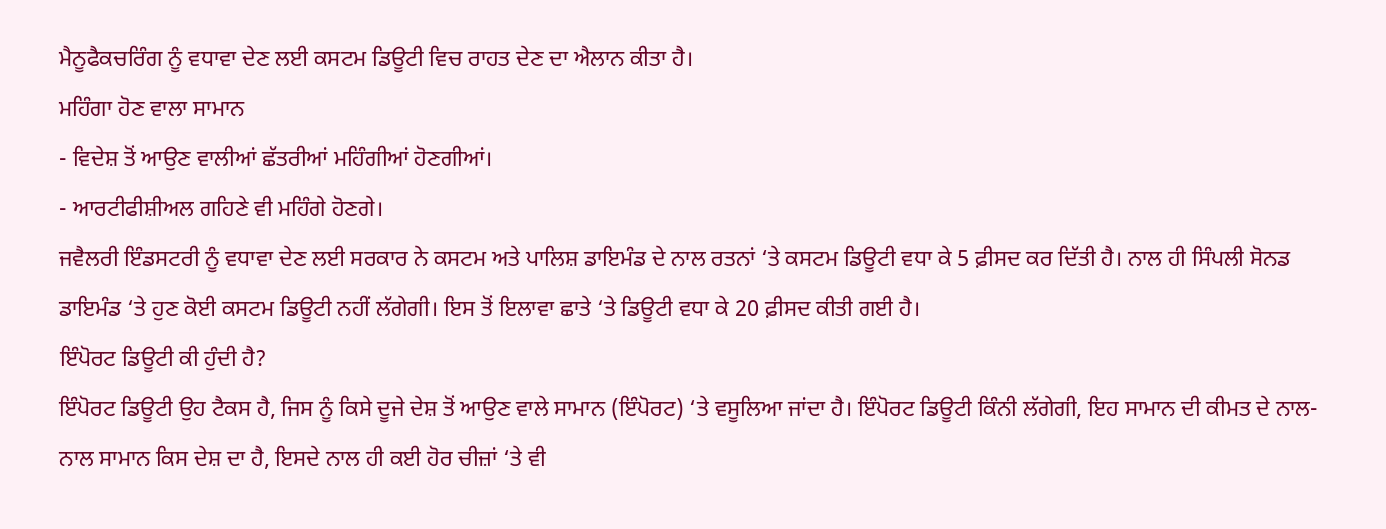ਮੈਨੂਫੈਕਚਰਿੰਗ ਨੂੰ ਵਧਾਵਾ ਦੇਣ ਲਈ ਕਸਟਮ ਡਿਊਟੀ ਵਿਚ ਰਾਹਤ ਦੇਣ ਦਾ ਐਲਾਨ ਕੀਤਾ ਹੈ।
ਮਹਿੰਗਾ ਹੋਣ ਵਾਲਾ ਸਾਮਾਨ
- ਵਿਦੇਸ਼ ਤੋਂ ਆਉਣ ਵਾਲੀਆਂ ਛੱਤਰੀਆਂ ਮਹਿੰਗੀਆਂ ਹੋਣਗੀਆਂ।
- ਆਰਟੀਫੀਸ਼ੀਅਲ ਗਹਿਣੇ ਵੀ ਮਹਿੰਗੇ ਹੋਣਗੇ।
ਜਵੈਲਰੀ ਇੰਡਸਟਰੀ ਨੂੰ ਵਧਾਵਾ ਦੇਣ ਲਈ ਸਰਕਾਰ ਨੇ ਕਸਟਮ ਅਤੇ ਪਾਲਿਸ਼ ਡਾਇਮੰਡ ਦੇ ਨਾਲ ਰਤਨਾਂ ‘ਤੇ ਕਸਟਮ ਡਿਊਟੀ ਵਧਾ ਕੇ 5 ਫ਼ੀਸਦ ਕਰ ਦਿੱਤੀ ਹੈ। ਨਾਲ ਹੀ ਸਿੰਪਲੀ ਸੋਨਡ ਡਾਇਮੰਡ ‘ਤੇ ਹੁਣ ਕੋਈ ਕਸਟਮ ਡਿਊਟੀ ਨਹੀਂ ਲੱਗੇਗੀ। ਇਸ ਤੋਂ ਇਲਾਵਾ ਛਾਤੇ ‘ਤੇ ਡਿਊਟੀ ਵਧਾ ਕੇ 20 ਫ਼ੀਸਦ ਕੀਤੀ ਗਈ ਹੈ।
ਇੰਪੋਰਟ ਡਿਊਟੀ ਕੀ ਹੁੰਦੀ ਹੈ?
ਇੰਪੋਰਟ ਡਿਊਟੀ ਉਹ ਟੈਕਸ ਹੈ, ਜਿਸ ਨੂੰ ਕਿਸੇ ਦੂਜੇ ਦੇਸ਼ ਤੋਂ ਆਉਣ ਵਾਲੇ ਸਾਮਾਨ (ਇੰਪੋਰਟ) ‘ਤੇ ਵਸੂਲਿਆ ਜਾਂਦਾ ਹੈ। ਇੰਪੋਰਟ ਡਿਊਟੀ ਕਿੰਨੀ ਲੱਗੇਗੀ, ਇਹ ਸਾਮਾਨ ਦੀ ਕੀਮਤ ਦੇ ਨਾਲ-ਨਾਲ ਸਾਮਾਨ ਕਿਸ ਦੇਸ਼ ਦਾ ਹੈ, ਇਸਦੇ ਨਾਲ ਹੀ ਕਈ ਹੋਰ ਚੀਜ਼ਾਂ ‘ਤੇ ਵੀ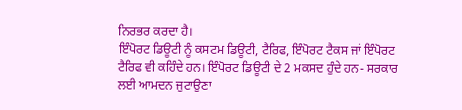ਨਿਰਭਰ ਕਰਦਾ ਹੈ।
ਇੰਪੋਰਟ ਡਿਊਟੀ ਨੂੰ ਕਸਟਮ ਡਿਊਟੀ, ਟੈਰਿਫ, ਇੰਪੋਰਟ ਟੈਕਸ ਜਾਂ ਇੰਪੋਰਟ ਟੈਰਿਫ ਵੀ ਕਹਿੰਦੇ ਹਨ। ਇੰਪੋਰਟ ਡਿਊਟੀ ਦੇ 2 ਮਕਸਦ ਹੁੰਦੇ ਹਨ- ਸਰਕਾਰ ਲਈ ਆਮਦਨ ਜੁਟਾਉਣਾ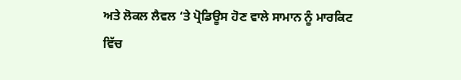ਅਤੇ ਲੋਕਲ ਲੈਵਲ ‘ਤੇ ਪ੍ਰੋਡਿਊਸ ਹੋਣ ਵਾਲੇ ਸਾਮਾਨ ਨੂੰ ਮਾਰਕਿਟ ਵਿੱਚ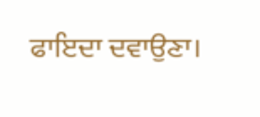ਫਾਇਦਾ ਦਵਾਉਣਾ।